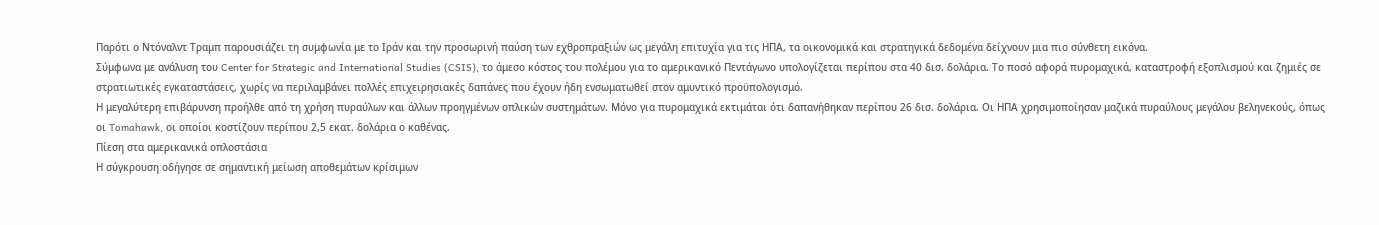Παρότι ο Ντόναλντ Τραμπ παρουσιάζει τη συμφωνία με το Ιράν και την προσωρινή παύση των εχθροπραξιών ως μεγάλη επιτυχία για τις ΗΠΑ, τα οικονομικά και στρατηγικά δεδομένα δείχνουν μια πιο σύνθετη εικόνα.
Σύμφωνα με ανάλυση του Center for Strategic and International Studies (CSIS), το άμεσο κόστος του πολέμου για το αμερικανικό Πεντάγωνο υπολογίζεται περίπου στα 40 δισ. δολάρια. Το ποσό αφορά πυρομαχικά, καταστροφή εξοπλισμού και ζημιές σε στρατιωτικές εγκαταστάσεις, χωρίς να περιλαμβάνει πολλές επιχειρησιακές δαπάνες που έχουν ήδη ενσωματωθεί στον αμυντικό προϋπολογισμό.
Η μεγαλύτερη επιβάρυνση προήλθε από τη χρήση πυραύλων και άλλων προηγμένων οπλικών συστημάτων. Μόνο για πυρομαχικά εκτιμάται ότι δαπανήθηκαν περίπου 26 δισ. δολάρια. Οι ΗΠΑ χρησιμοποίησαν μαζικά πυραύλους μεγάλου βεληνεκούς, όπως οι Tomahawk, οι οποίοι κοστίζουν περίπου 2,5 εκατ. δολάρια ο καθένας.
Πίεση στα αμερικανικά οπλοστάσια
Η σύγκρουση οδήγησε σε σημαντική μείωση αποθεμάτων κρίσιμων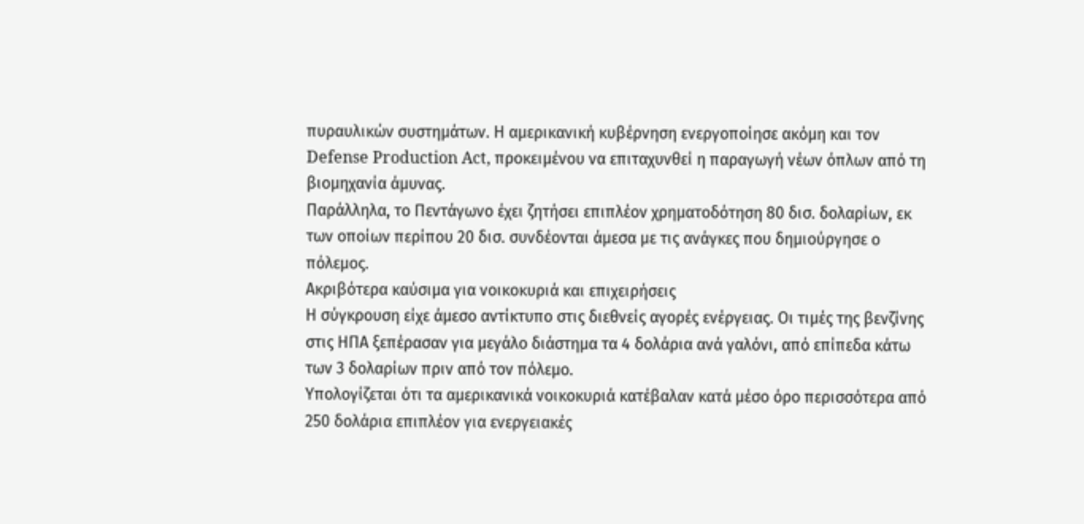πυραυλικών συστημάτων. Η αμερικανική κυβέρνηση ενεργοποίησε ακόμη και τον Defense Production Act, προκειμένου να επιταχυνθεί η παραγωγή νέων όπλων από τη βιομηχανία άμυνας.
Παράλληλα, το Πεντάγωνο έχει ζητήσει επιπλέον χρηματοδότηση 80 δισ. δολαρίων, εκ των οποίων περίπου 20 δισ. συνδέονται άμεσα με τις ανάγκες που δημιούργησε ο πόλεμος.
Ακριβότερα καύσιμα για νοικοκυριά και επιχειρήσεις
Η σύγκρουση είχε άμεσο αντίκτυπο στις διεθνείς αγορές ενέργειας. Οι τιμές της βενζίνης στις ΗΠΑ ξεπέρασαν για μεγάλο διάστημα τα 4 δολάρια ανά γαλόνι, από επίπεδα κάτω των 3 δολαρίων πριν από τον πόλεμο.
Υπολογίζεται ότι τα αμερικανικά νοικοκυριά κατέβαλαν κατά μέσο όρο περισσότερα από 250 δολάρια επιπλέον για ενεργειακές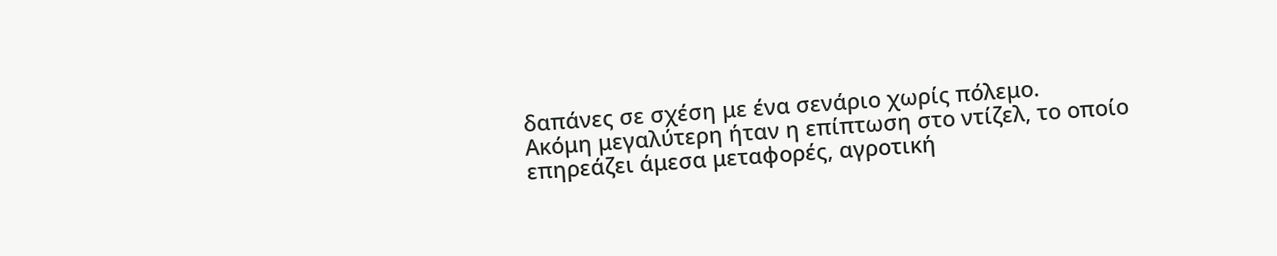δαπάνες σε σχέση με ένα σενάριο χωρίς πόλεμο.
Ακόμη μεγαλύτερη ήταν η επίπτωση στο ντίζελ, το οποίο επηρεάζει άμεσα μεταφορές, αγροτική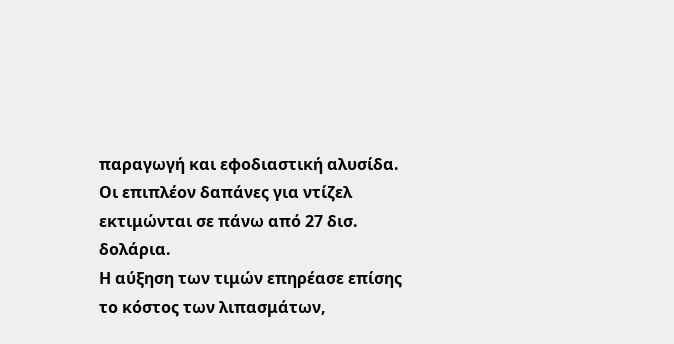παραγωγή και εφοδιαστική αλυσίδα. Οι επιπλέον δαπάνες για ντίζελ εκτιμώνται σε πάνω από 27 δισ. δολάρια.
Η αύξηση των τιμών επηρέασε επίσης το κόστος των λιπασμάτων,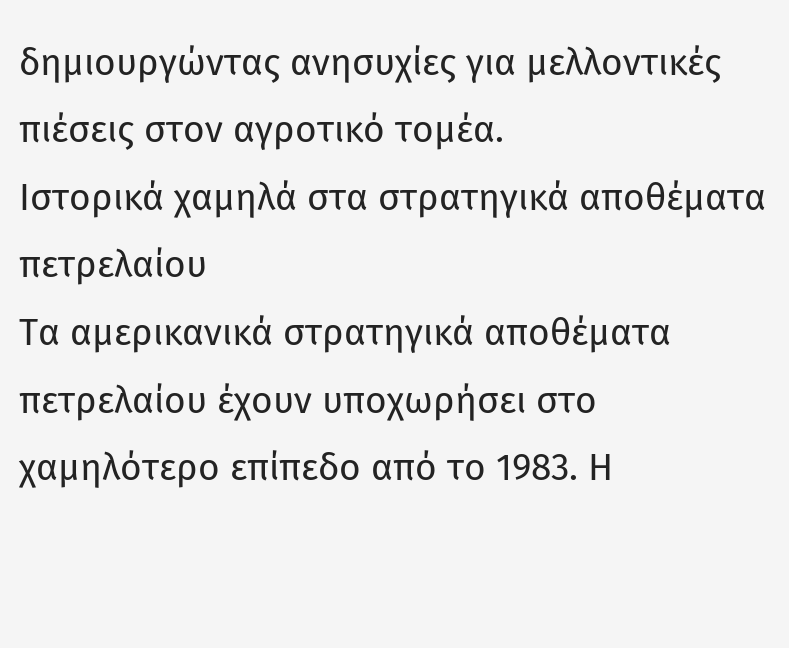δημιουργώντας ανησυχίες για μελλοντικές πιέσεις στον αγροτικό τομέα.
Ιστορικά χαμηλά στα στρατηγικά αποθέματα πετρελαίου
Τα αμερικανικά στρατηγικά αποθέματα πετρελαίου έχουν υποχωρήσει στο χαμηλότερο επίπεδο από το 1983. Η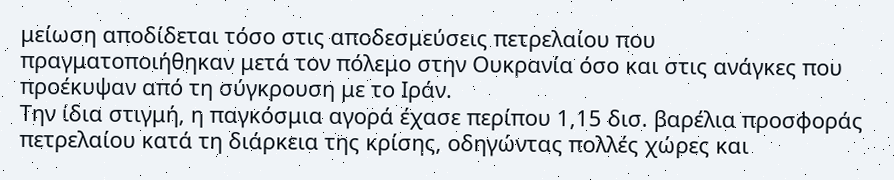μείωση αποδίδεται τόσο στις αποδεσμεύσεις πετρελαίου που πραγματοποιήθηκαν μετά τον πόλεμο στην Ουκρανία όσο και στις ανάγκες που προέκυψαν από τη σύγκρουση με το Ιράν.
Την ίδια στιγμή, η παγκόσμια αγορά έχασε περίπου 1,15 δισ. βαρέλια προσφοράς πετρελαίου κατά τη διάρκεια της κρίσης, οδηγώντας πολλές χώρες και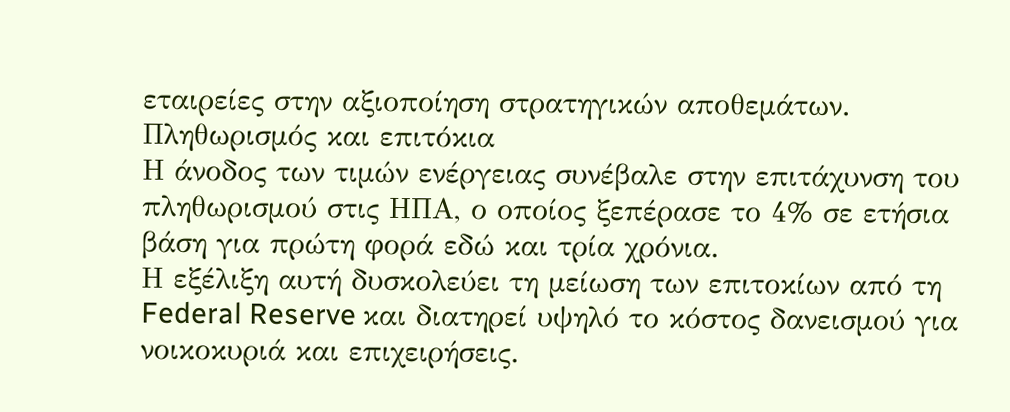εταιρείες στην αξιοποίηση στρατηγικών αποθεμάτων.
Πληθωρισμός και επιτόκια
Η άνοδος των τιμών ενέργειας συνέβαλε στην επιτάχυνση του πληθωρισμού στις ΗΠΑ, ο οποίος ξεπέρασε το 4% σε ετήσια βάση για πρώτη φορά εδώ και τρία χρόνια.
Η εξέλιξη αυτή δυσκολεύει τη μείωση των επιτοκίων από τη Federal Reserve και διατηρεί υψηλό το κόστος δανεισμού για νοικοκυριά και επιχειρήσεις.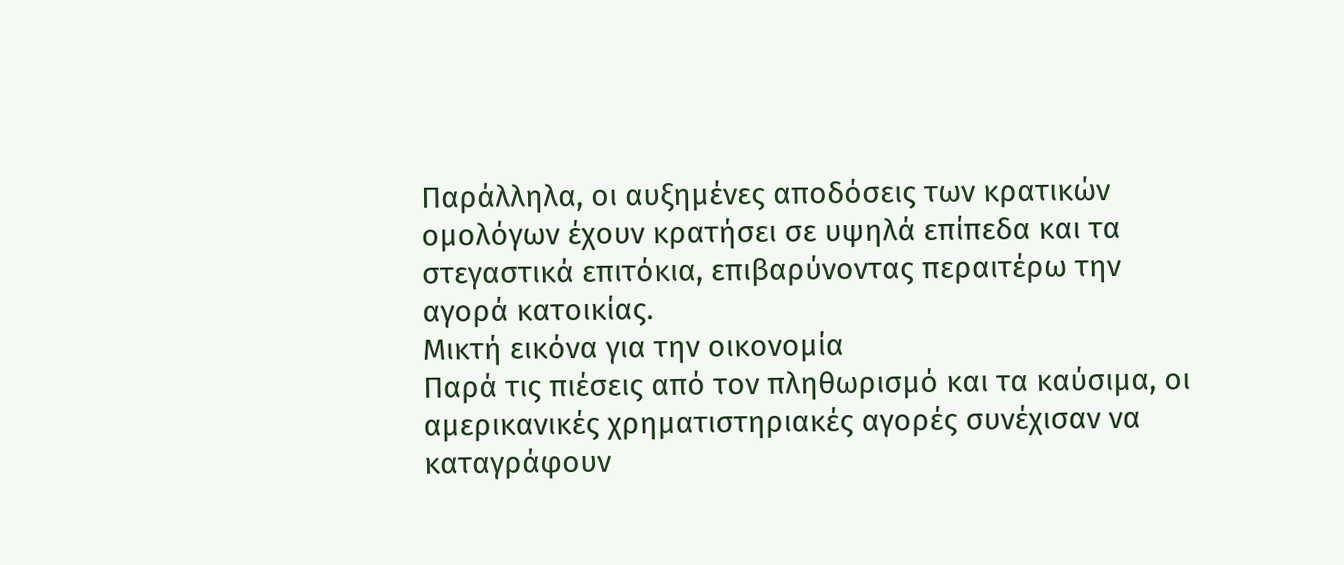Παράλληλα, οι αυξημένες αποδόσεις των κρατικών ομολόγων έχουν κρατήσει σε υψηλά επίπεδα και τα στεγαστικά επιτόκια, επιβαρύνοντας περαιτέρω την αγορά κατοικίας.
Μικτή εικόνα για την οικονομία
Παρά τις πιέσεις από τον πληθωρισμό και τα καύσιμα, οι αμερικανικές χρηματιστηριακές αγορές συνέχισαν να καταγράφουν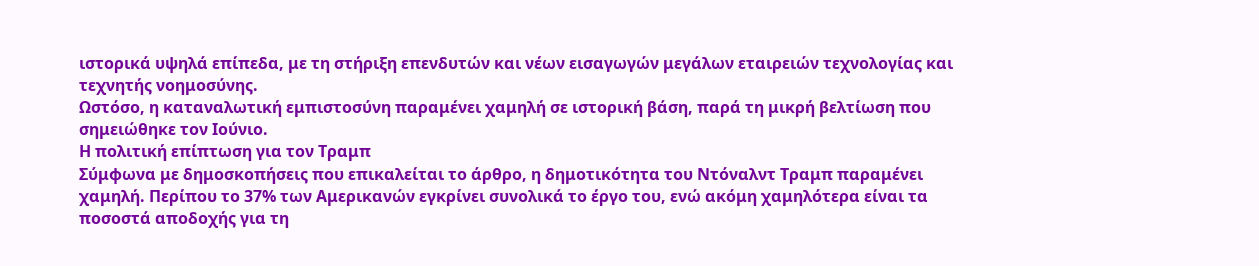ιστορικά υψηλά επίπεδα, με τη στήριξη επενδυτών και νέων εισαγωγών μεγάλων εταιρειών τεχνολογίας και τεχνητής νοημοσύνης.
Ωστόσο, η καταναλωτική εμπιστοσύνη παραμένει χαμηλή σε ιστορική βάση, παρά τη μικρή βελτίωση που σημειώθηκε τον Ιούνιο.
Η πολιτική επίπτωση για τον Τραμπ
Σύμφωνα με δημοσκοπήσεις που επικαλείται το άρθρο, η δημοτικότητα του Ντόναλντ Τραμπ παραμένει χαμηλή. Περίπου το 37% των Αμερικανών εγκρίνει συνολικά το έργο του, ενώ ακόμη χαμηλότερα είναι τα ποσοστά αποδοχής για τη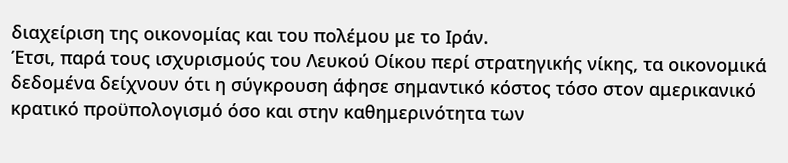διαχείριση της οικονομίας και του πολέμου με το Ιράν.
Έτσι, παρά τους ισχυρισμούς του Λευκού Οίκου περί στρατηγικής νίκης, τα οικονομικά δεδομένα δείχνουν ότι η σύγκρουση άφησε σημαντικό κόστος τόσο στον αμερικανικό κρατικό προϋπολογισμό όσο και στην καθημερινότητα των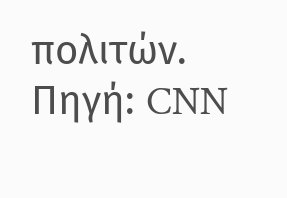πολιτών.
Πηγή: CNN